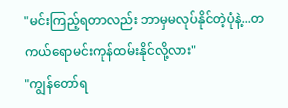"မင်းကြည့်ရတာလည်း ဘာမှမလုပ်နိုင်တဲ့ပုံနဲ့...တကယ်ရောမင်းကုန်ထမ်းနိုင်လို့လား"
"ကျွန်တော်ရ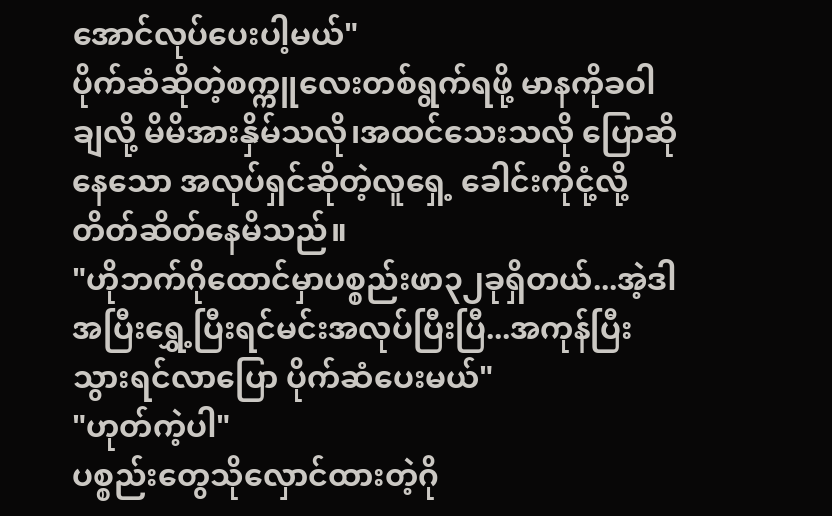အောင်လုပ်ပေးပါ့မယ်"
ပိုက်ဆံဆိုတဲ့စက္ကူလေးတစ်ရွက်ရဖို့ မာနကိုခဝါချလို့ မိမိအားနှိမ်သလို၊အထင်သေးသလို ပြောဆိုနေသော အလုပ်ရှင်ဆိုတဲ့လူရှေ့ ခေါင်းကိုငုံ့လို့ တိတ်ဆိတ်နေမိသည်။
"ဟိုဘက်ဂိုထောင်မှာပစ္စည်းဖာ၃၂ခုရှိတယ်...အဲ့ဒါအပြီးရွှေ့ပြီးရင်မင်းအလုပ်ပြီးပြီ...အကုန်ပြီးသွားရင်လာပြော ပိုက်ဆံပေးမယ်"
"ဟုတ်ကဲ့ပါ"
ပစ္စည်းတွေသိုလှောင်ထားတဲ့ဂို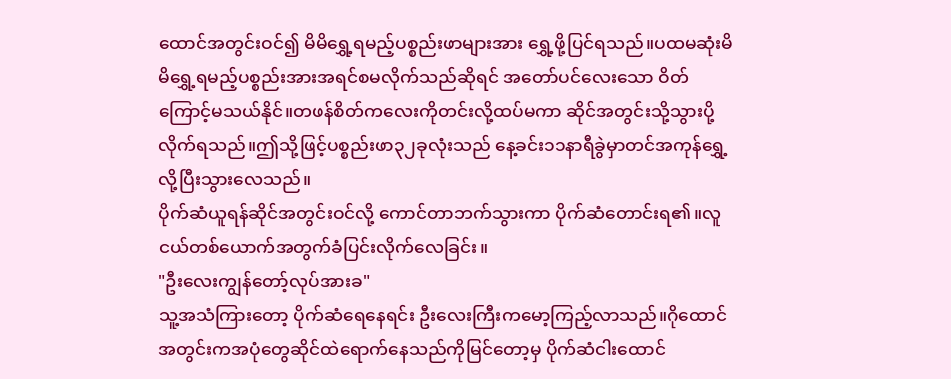ထောင်အတွင်းဝင်၍ မိမိရွှေ့ရမည့်ပစ္စည်းဖာများအား ရွှေ့ဖို့ပြင်ရသည်။ပထမဆုံးမိမိရွှေ့ရမည့်ပစ္စည်းအားအရင်စမလိုက်သည်ဆိုရင် အတော်ပင်လေးသော ဝိတ်ကြောင့်မသယ်နိုင်။တဖန်စိတ်ကလေးကိုတင်းလို့ထပ်မကာ ဆိုင်အတွင်းသို့သွားပို့လိုက်ရသည်။ဤသို့ဖြင့်ပစ္စည်းဖာ၃၂ခုလုံးသည် နေ့ခင်း၁၁နာရီခွဲမှာတင်အကုန်ရွှေ့လို့ပြီးသွားလေသည်။
ပိုက်ဆံယူရန်ဆိုင်အတွင်းဝင်လို့ ကောင်တာဘက်သွားကာ ပိုက်ဆံတောင်းရ၏။လူငယ်တစ်ယောက်အတွက်ခံပြင်းလိုက်လေခြင်း။
"ဦးလေးကျွန်တော့်လုပ်အားခ"
သူ့အသံကြားတော့ ပိုက်ဆံရေနေရင်း ဦးလေးကြီးကမော့ကြည့်လာသည်။ဂိုထောင်အတွင်းကအပုံတွေဆိုင်ထဲရောက်နေသည်ကိုမြင်တော့မှ ပိုက်ဆံငါးထောင်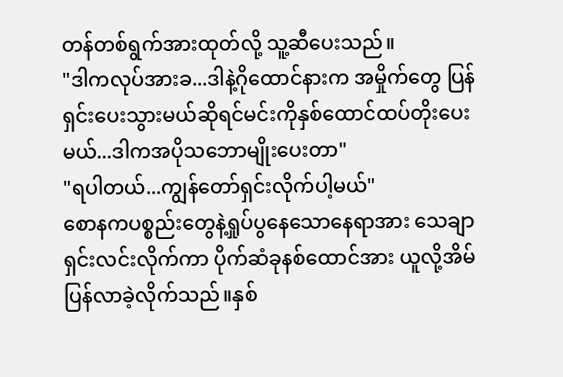တန်တစ်ရွက်အားထုတ်လို့ သူ့ဆီပေးသည်။
"ဒါကလုပ်အားခ...ဒါနဲ့ဂိုထောင်နားက အမှိုက်တွေ ပြန်ရှင်းပေးသွားမယ်ဆိုရင်မင်းကိုနှစ်ထောင်ထပ်တိုးပေးမယ်...ဒါကအပိုသဘောမျိုးပေးတာ"
"ရပါတယ်...ကျွန်တော်ရှင်းလိုက်ပါ့မယ်"
စောနကပစ္စည်းတွေနဲ့ရှုပ်ပွနေသောနေရာအား သေချာရှင်းလင်းလိုက်ကာ ပိုက်ဆံခုနစ်ထောင်အား ယူလို့အိမ်ပြန်လာခဲ့လိုက်သည်။နှစ်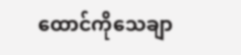ထောင်ကိုသေချာ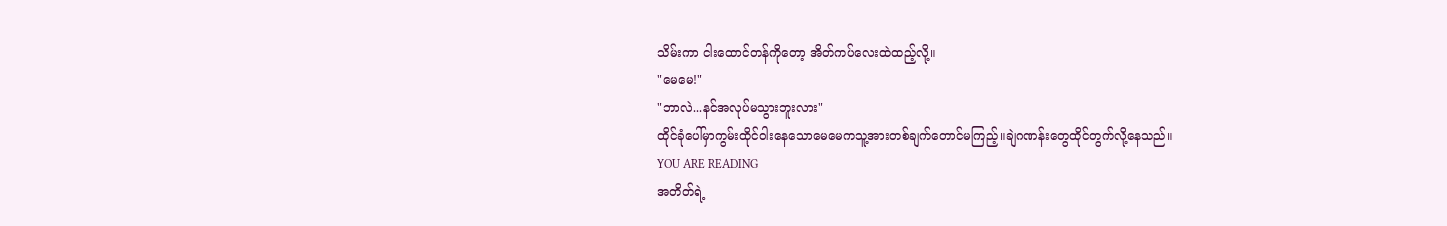သိမ်းကာ ငါးထောင်တန်ကိုတော့ အိတ်ကပ်လေးထဲထည့်လို့။
"မေမေ!"
"ဘာလဲ...နင်အလုပ်မသွားဘူးလား"
ထိုင်ခုံပေါ်မှာကွမ်းထိုင်ဝါးနေသောမေမေကသူ့အားတစ်ချက်တောင်မကြည့်။ချဲဂဏန်းတွေထိုင်တွက်လို့နေသည်။
YOU ARE READING
အတိတ်ရဲ့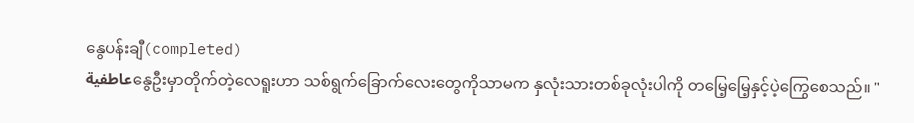နွေပန်းချီ(completed)
عاطفيةနွေဦးမှာတိုက်တဲ့လေရူးဟာ သစ်ရွက်ခြောက်လေးတွေကိုသာမက နှလုံးသားတစ်ခုလုံးပါကို တမြေ့မြေ့နှင့်ပဲ့ကြွေစေသည်။ "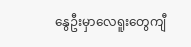နွေဦးမှာလေရူးတွေကျီ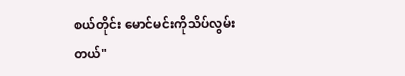စယ်တိုင်း မောင်မင်းကိုသိပ်လွမ်းတယ်"